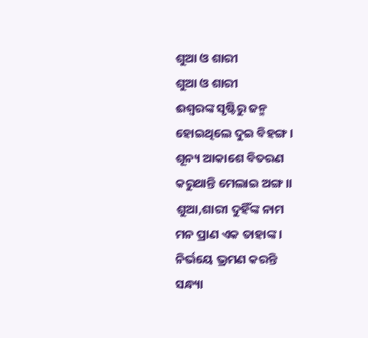ଶୁଆ ଓ ଶାରୀ
ଶୁଆ ଓ ଶାରୀ
ଈଶ୍ୱରଙ୍କ ସୃଷ୍ଟିରୁ ଜନ୍ମ
ହୋଇଥିଲେ ଦୁଇ ବିହଙ୍ଗ ।
ଶୂନ୍ୟ ଆକାଶେ ବିତରଣ
କରୁଥାନ୍ତି ମେଲାଇ ଅଙ୍ଗ ।।
ଶୁଆ,ଶାରୀ ଦୁହିଁଙ୍କ ନାମ
ମନ ପ୍ରାଣ ଏକ ତାହାଙ୍କ ।
ନିର୍ଭୟେ ଭ୍ରମଣ କରନ୍ତି
ସନ୍ଧ୍ୟା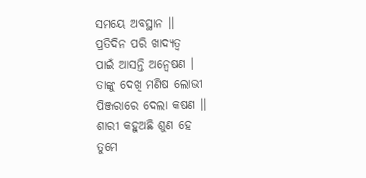ସମୟେ ଅବସ୍ଥାନ ।।
ପ୍ରତିଦିନ ପରି ଖାଦ୍ୟତ୍ୱ
ପାଇଁ ଆସନ୍ତି ଅନ୍ୱେଷଣ ।
ତାଙ୍କୁ ଦେଖି ମଣିଷ ଲୋଭୀ
ପିଞ୍ଜରାରେ ଦେଲା କଷଣ ।।
ଶାରୀ କହୁଅଛି ଶୁଣ ହେ
ତୁମେ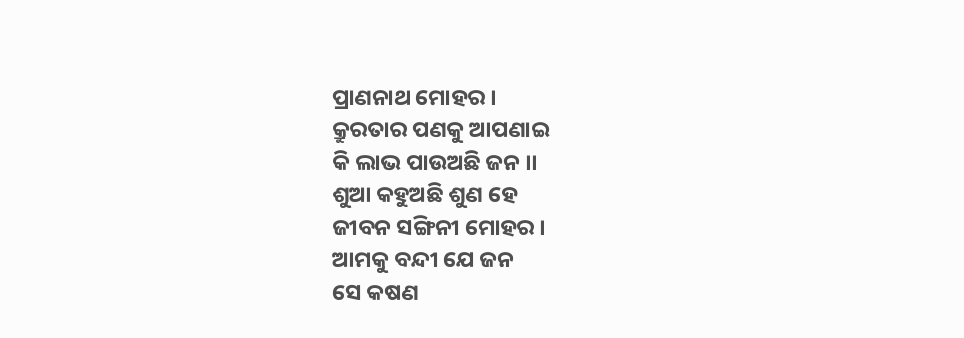ପ୍ରାଣନାଥ ମୋହର ।
କ୍ରୁରତାର ପଣକୁ ଆପଣାଇ
କି ଲାଭ ପାଉଅଛି ଜନ ।।
ଶୁଆ କହୁଅଛି ଶୁଣ ହେ
ଜୀବନ ସଙ୍ଗିନୀ ମୋହର ।
ଆମକୁ ବନ୍ଦୀ ଯେ ଜନ
ସେ କଷଣ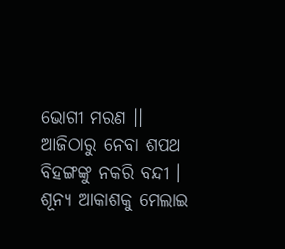ଭୋଗୀ ମରଣ ।।
ଆଜିଠାରୁ ନେବା ଶପଥ
ବିହଙ୍ଗଙ୍କୁ ନକରି ବନ୍ଦୀ ।
ଶୂନ୍ୟ ଆକାଶକୁ ମେଲାଇ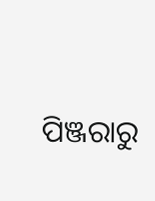ପିଞ୍ଜରାରୁ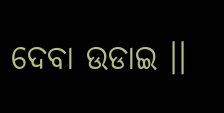ଦେବା ଉଡାଇ ।।